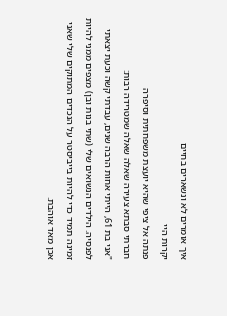איך אומרים לא ונשארים בחיים
יקרות היי
פנתה אל ציפי שהיא יועצת משפחתית וסיפרה
חברתי סבתא צעירה שאלה שאלה שמטרידה רבות:
"אני בת 61, הייתי אחות הרבה שנים, עבדתי קשה וכעת יצאתי לפנסיה. הילדים הנשואים שלי (שתי בנות ובן) מצפים ממני להיות זמינה תמיד כדי להיות בייביסטר על הנכדים המתוקים שלי שאני אכן מאד אוהבת.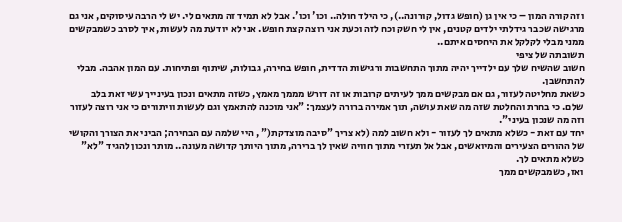וזה קורה המון – כי אין גן (חופש גדול, קורונה..), כי הילד חולה.. וכו' וכו'. אבל לא תמיד זה מתאים לי. יש לי הרבה עיסוקים, אני גם מרגישה שכבר גידלתי ילדים קטנים, אין לי חשק וכח לזה וכעת אני רוצה קצת חופש. אני לא יודעת מה לעשות, איך לסרב כשמבקשים ממני מבלי לקלקל את היחסים איתם..
תשובתה של ציפי
חשוב שהשיח שלך עם ילדייך יהיה מתוך התחשבות ורגישות הדדית, חופש בחירה, גבולות, שיתוף ופתיחות. עם המון אהבה. מבלי להתחשבן.
כשאת מחליטה לעזור, גם אם מבקשים ממך לעיתים קרובות או זה דורש מממך מאמץ, כשזה מתאים ונכון בעינייך עשי זאת בלב שלם. כי בחרת והחלטת שזה מה שאת עושה, תוך אמירה ברורה לעצמך: "אני מוכנה להתאמץ וגם לעשות וויתורים כי אני רוצה לעזור וזה מה שנכון בעיני".
יחד עם זאת - כשלא מתאים לך לעזור - ולא חשוב למה (לא צריך "סיבה מוצדקת(" , היי שלמה עם הבחירה; הביני את הצורך והקושי של ההורים הצעירים והמיואשים, אבל אל תעזרי מתוך חוויה שאין לך ברירה, מתוך היותך קדושה מעונה.. מותר ונכון להגיד "לא" כשלא מתאים לך.
ואז, כשמבקשים ממך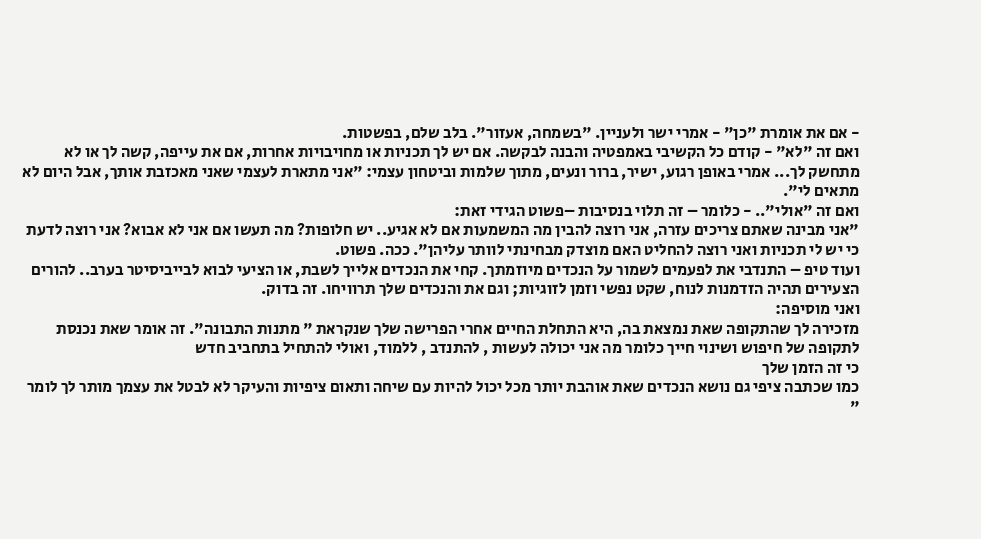- אם את אומרת "כן" - אמרי ישר ולעניין. "בשמחה, אעזור". בלב שלם, בפשטות.
ואם זה "לא" - קודם כל הקשיבי באמפטיה והבנה לבקשה. אם יש לך תכניות או מחויבויות אחרות, אם את עייפה, קשה לך או לא מתחשק לך... אמרי באופן רגוע, ישיר, ברור ונעים, מתוך שלמות וביטחון עצמי: "אני מתארת לעצמי שאני מאכזבת אותך, אבל היום לא מתאים לי".
ואם זה "אולי".. - כלומר – זה תלוי בנסיבות –פשוט הגידי זאת:
"אני מבינה שאתם צריכים עזרה, אני רוצה להבין מה המשמעות אם לא אגיע.. יש חלופות? מה תעשו אם אני לא אבוא? אני רוצה לדעת כי יש לי תכניות ואני רוצה להחליט האם מוצדק מבחינתי לוותר עליהן". ככה. פשוט.
ועוד טיפ – התנדבי את לפעמים לשמור על הנכדים מיוזמתך. קחי את הנכדים אלייך לשבת, או הציעי לבוא לבייביסיטר בערב.. להורים הצעירים תהיה הזדמנות לנוח, שקט נפשי וזמן לזוגיות; וגם את והנכדים שלך תרוויחו. זה בדוק.
ואני מוסיפה:
מזכירה לך שהתקופה שאת נמצאת בה, היא התחלת החיים אחרי הפרישה שלך שנקראת " מתנות התבונה". זה אומר שאת נכנסת לתקופה של חיפוש ושינוי חייך כלומר מה אני יכולה לעשות , להתנדב , ללמוד, ואולי להתחיל בתחביב חדש
כי זה הזמן שלך
כמו שכתבה ציפי גם נושא הנכדים שאת אוהבת יותר מכל יכול להיות עם שיחה ותאום ציפיות והעיקר לא לבטל את עצמך מותר לך לומר "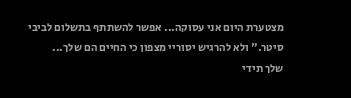מצטערת היום אני עסוקה... אפשר להשתתף בתשלום לביבי סיטר." ולא להרגיש יסוריי מצפון כי החיים הם שלך...
שלך תידי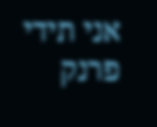אני תידי פרנק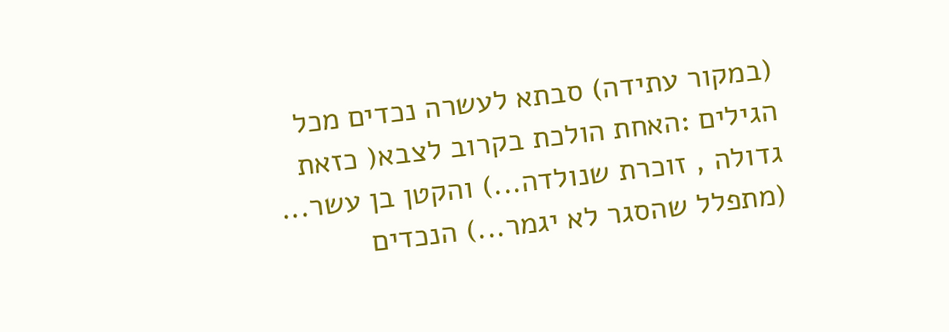(במקור עתידה) סבתא לעשרה נכדים מכל הגילים :האחת הולכת בקרוב לצבא( כזאת גדולה , זוכרת שנולדה...) והקטן בן עשר... (מתפלל שהסגר לא יגמר...) הנכדים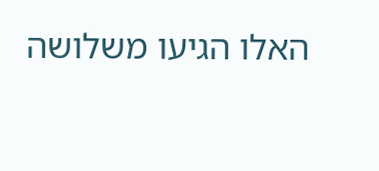האלו הגיעו משלושה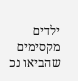ילדים מקסימים שהביאו נכ